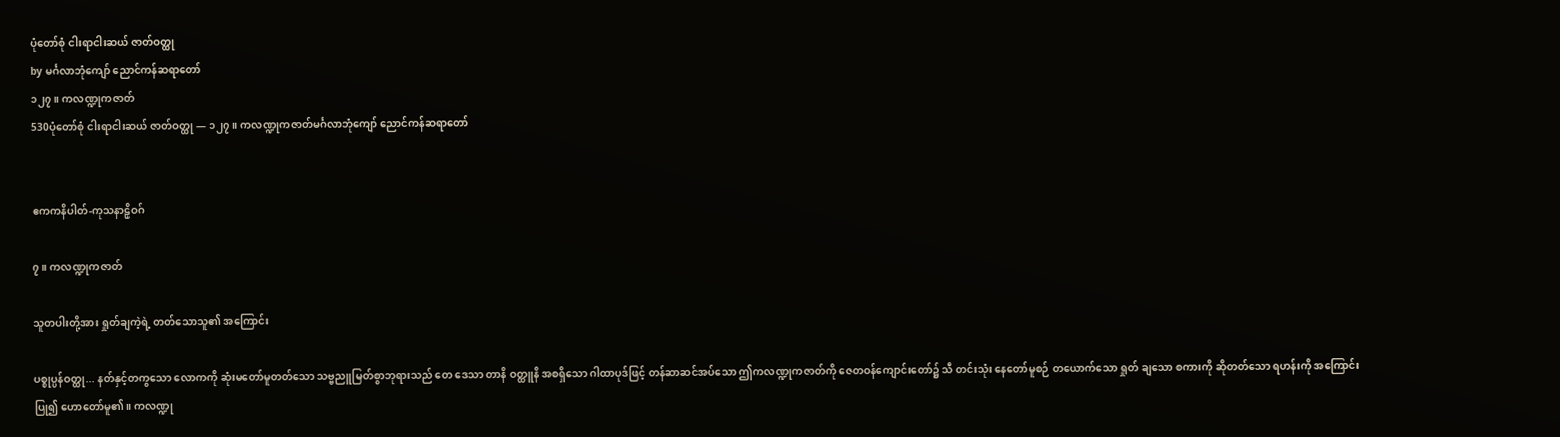ပုံတော်စုံ ငါးရာငါးဆယ် ဇာတ်ဝတ္ထု
by မင်္ဂလာဘုံကျော် ညောင်ကန်ဆရာတော်
၁၂၇။ ကလဏ္ဍုကဇာတ်
530ပုံတော်စုံ ငါးရာငါးဆယ် ဇာတ်ဝတ္ထု — ၁၂၇။ ကလဏ္ဍုကဇာတ်မင်္ဂလာဘုံကျော် ညောင်ကန်ဆရာတော်


ဧကကနိပါတ်-ကုသနာဠှိဝဂ်

၇။ ကလဏ္ဍုကဇာတ်

သူတပါးတို့အား ရှုတ်ချကဲ့ရဲ့ တတ်သောသူ၏ အကြောင်း

ပစ္စုပ္ပန်ဝတ္ထု... နတ်နှင့်တကွသော လောကကို ဆုံးမတော်မူတတ်သော သဗ္ဗညူမြတ်စွာဘုရားသည် တေ ဒေသာ တာနိ ဝတ္ထူနိ အစရှိသော ဂါထာပုဒ်ဖြင့် တန်ဆာဆင်အပ်သော ဤကလဏ္ဍုကဇာတ်ကို ဇေတဝန်ကျောင်းတော်၌ သီ တင်းသုံး နေတော်မူစဉ် တယောက်သော ရှုတ် ချသော စကားကို ဆိုတတ်သော ရဟန်းကို အကြောင်းပြု၍ ဟောတော်မူ၏။ ကလဏ္ဍု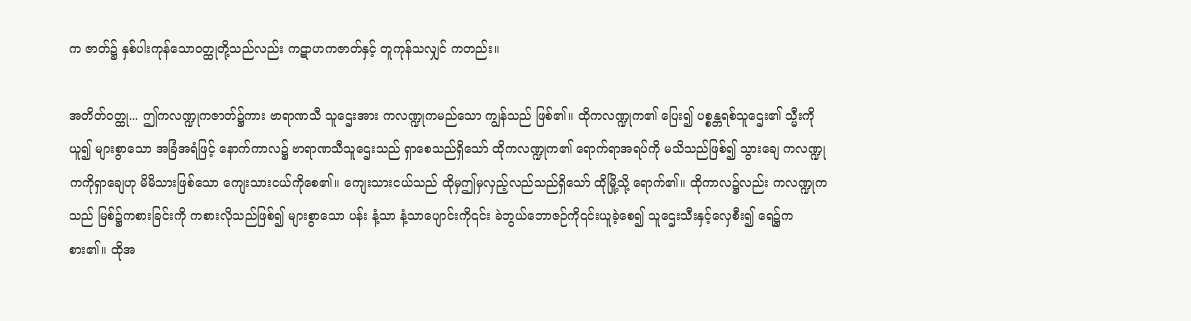က ဇာတ်၌ နှစ်ပါးကုန်သောဝတ္ထုတို့သည်လည်း ကဋာဟကဇာတ်နှင့် တူကုန်သလျှင် ကတည်း။

အတိတ်ဝတ္ထု... ဤကလဏ္ဍုကဇာတ်၌ကား ဗာရာဏသီ သူဌေးအား ကလဏ္ဍုကမည်သော ကျွန်သည် ဖြစ်၏။ ထိုကလဏ္ဍုက၏ ပြေး၍ ပစ္စန္တရစ်သူဌေး၏ သ္မီးကိုယူ၍ များစွာသော အခြံအရံဖြင့် နောက်ကာလ၌ ဗာရာဏသီသူဌေးသည် ရှာစေသည်ရှိသော် ထိုကလဏ္ဍုက၏ ရောက်ရာအရပ်ကို မသိသည်ဖြစ်၍ သွားချေ ကလဏ္ဍုကကိုရှာချေဟု မိမိသားဖြစ်သော ကျေးသားငယ်ကိုစေ၏။ ကျေးသားငယ်သည် ထိုမှဤမှလှည့်လည်သည်ရှိသော် ထိုမြို့သို့ ရောက်၏။ ထိုကာလ၌လည်း ကလဏ္ဍုကသည် မြစ်၌ကစားခြင်းကို ကစားလိုသည်ဖြစ်၍ များစွာသော ပန်း နံ့သာ နံ့သာပျောင်းကို၎င်း ခဲဘွယ်ဘောဇဉ်ကို၎င်းယူခဲ့စေ၍ သူဌေးသီးနှင့်လှေစီး၍ ရေ၌ကစား၏။ ထိုအ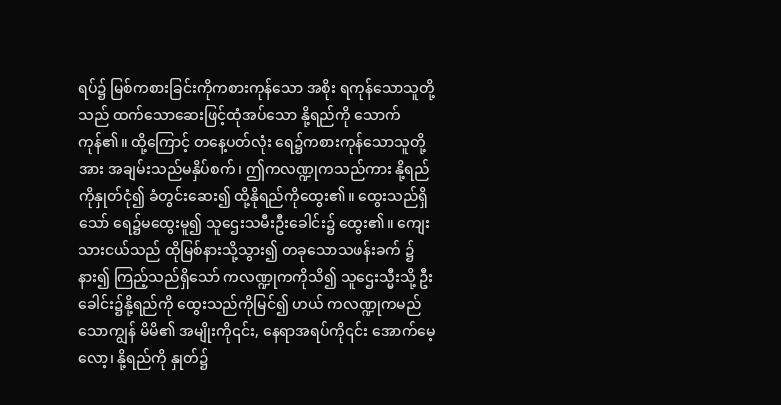ရပ်၌ မြစ်ကစားခြင်းကိုကစားကုန်သော အစိုး ရကုန်သောသူတို့သည် ထက်သောဆေးဖြင့်ထုံအပ်သော နို့ရည်ကို သောက်ကုန်၏။ ထို့ကြောင့် တနေ့ပတ်လုံး ရေ၌ကစားကုန်သောသူတို့အား အချမ်းသည်မနှိပ်စက်၊ ဤကလဏ္ဍုကသည်ကား နို့ရည်ကိုနှုတ်ငုံ၍ ခံတွင်းဆေး၍ ထို့နိုရည်ကိုထွေး၏။ ထွေးသည်ရှိသော် ရေ၌မထွေးမူ၍ သူဌေးသမီးဦးခေါင်း၌ ထွေး၏။ ကျေးသားငယ်သည် ထိုမြစ်နားသို့သွား၍ တခုသောသဖန်းခက် ၌နား၍ ကြည့်သည်ရှိသော် ကလဏ္ဍုကကိုသိ၍ သူဌေးသ္မီးသို့ ဦးခေါင်း၌နို့ရည်ကို ထွေးသည်ကိုမြင်၍ ဟယ် ကလဏ္ဍုကမည်သောကျွန် မိမိ၏ အမျိုးကို၎င်း, နေရာအရပ်ကို၎င်း အောက်မေ့ လော့၊ နို့ရည်ကို နှုတ်၌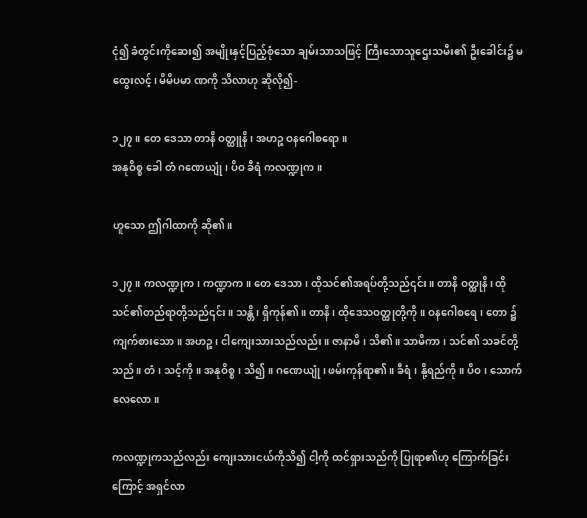ငုံ၍ ခံတွင်းကိုဆေး၍ အမျိုးနှင့်ပြည့်စုံသော ချမ်းသာသဖြင့် ကြီးသောသူဌေးသမီး၏ ဦးခေါင်း၌ မထွေးလင့်၊ မိမိပမာ ဏကို သိလာဟု ဆိုလို၍-

၁၂၇။ တေ ဒေသာ တာနိ ဝတ္ထူနိ၊ အဟဉ္စ ဝနဂေါစရော။
အနုဝိစ္စ ခေါ တံ ဂဏေယျုံ၊ ပိဝ ခီရံ ကလဏ္ဍုက။

ဟူသော ဤဂါထာကို ဆို၏။

၁၂၇။ ကလဏ္ဍုက၊ ကဏ္ဍာက။ တေ ဒေသာ၊ ထိုသင်၏အရပ်တို့သည်၎င်း။ တာနိ ဝတ္ထုနိ၊ ထိုသင်၏တည်ရာတို့သည်၎င်း။ သန္တိ၊ ရှိကုန်၏။ တာနိ၊ ထိုဒေသဝတ္ထုတို့ကို။ ဝနဂေါစရေ၊ တော ၌ကျက်စားသော။ အဟဉ္စ၊ ငါကျေးသားသည်လည်း။ ဇာနာမိ၊ သိ၏။ သာမိကာ၊ သင်၏ သခင်တို့သည်။ တံ၊ သင့်ကို။ အနုဝိစ္စ၊ သိ၍။ ဂဏေယျုံ၊ ဖမ်းကုန်ရာ၏။ ခီရံ၊ နို့ရည်ကို။ ပိဝ၊ သောက်လေလော။

ကလဏ္ဍုကသည်လည်း ကျေးသားငယ်ကိုသိ၍ ငါ့ကို ထင်ရှားသည်ကို ပြုရာ၏ဟု ကြောက်ခြင်းကြောင့် အရှင်လာ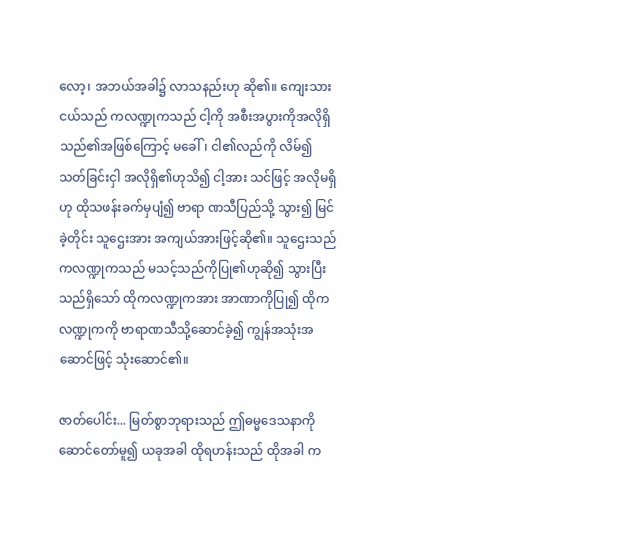လော့၊ အဘယ်အခါ၌ လာသနည်းဟု ဆို၏။ ကျေးသားငယ်သည် ကလဏ္ဍုကသည် ငါ့ကို အစီးအပွားကိုအလိုရှိသည်၏အဖြစ်ကြောင့် မခေါ်၊ ငါ၏လည်ကို လိမ်၍ သတ်ခြင်းငှါ အလိုရှိ၏ဟုသိ၍ ငါ့အား သင်ဖြင့် အလိုမရှိဟု ထိုသဖန်းခက်မှပျံ၍ ဗာရာ ဏသီပြည်သို့ သွား၍ မြင်ခဲ့တိုင်း သူဌေးအား အကျယ်အားဖြင့်ဆို၏။ သူဌေးသည် ကလဏ္ဍုကသည် မသင့်သည်ကိုပြု၏ဟုဆို၍ သွားပြီး သည်ရှိသော် ထိုကလဏ္ဍုကအား အာဏာကိုပြု၍ ထိုကလဏ္ဍုကကို ဗာရာဏသီသို့ဆောင်ခဲ့၍ ကျွန်အသုံးအဆောင်ဖြင့် သုံးဆောင်၏။

ဇာတ်ပေါင်း... မြတ်စွာဘုရားသည် ဤဓမ္မဒေသနာကို ဆောင်တော်မူ၍ ယခုအခါ ထိုရဟန်းသည် ထိုအခါ က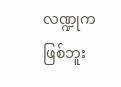လဏ္ဍုက ဖြစ်ဘူး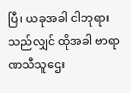ပြီ၊ ယခုအခါ ငါဘုရားသည်လျှင် ထိုအခါ ဗာရာ ဏသီသူဌေး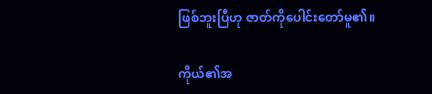ဖြစ်ဘူးပြီဟု ဇာတ်ကိုပေါင်းတော်မူ၏။

ကိုယ်၏အ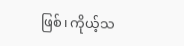ဖြစ်၊ ကိုယ့်သ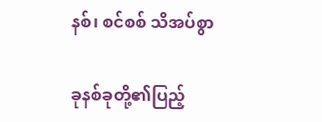နစ်၊ စင်စစ် သိအပ်စွာ

ခုနစ်ခုတို့၏ပြည့်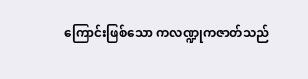ကြောင်းဖြစ်သော ကလဏ္ဍုကဇာတ်သည်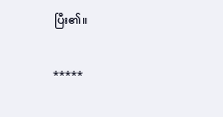ပြီး၏။

*****